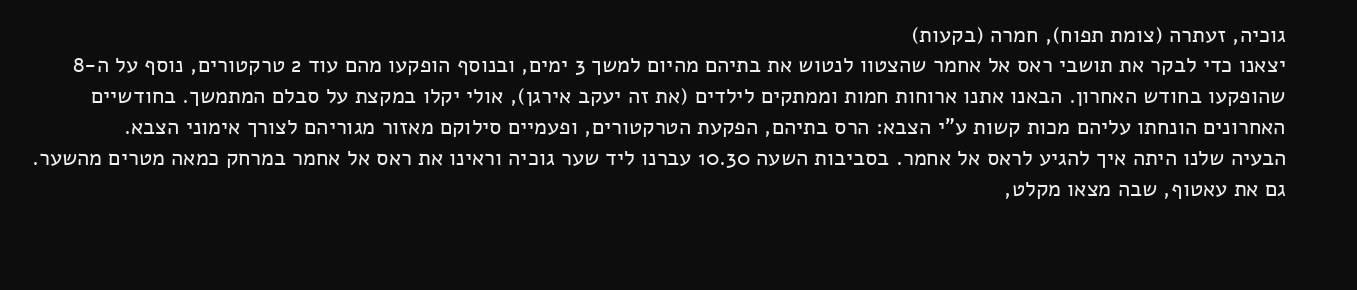גוכיה, זעתרה (צומת תפוח), חמרה (בקעות)
יצאנו כדי לבקר את תושבי ראס אל אחמר שהצטוו לנטוש את בתיהם מהיום למשך 3 ימים, ובנוסף הופקעו מהם עוד 2 טרקטורים, נוסף על ה-8 שהופקעו בחודש האחרון. הבאנו אתנו ארוחות חמות וממתקים לילדים (את זה יעקב אירגן), אולי יקלו במקצת על סבלם המתמשך. בחודשיים האחרונים הונחתו עליהם מכות קשות ע”י הצבא: הרס בתיהם, הפקעת הטרקטורים, ופעמיים סילוקם מאזור מגוריהם לצורך אימוני הצבא.
הבעיה שלנו היתה איך להגיע לראס אל אחמר. בסביבות השעה 10.30 עברנו ליד שער גוכיה וראינו את ראס אל אחמר במרחק כמאה מטרים מהשער. גם את עאטוף, שבה מצאו מקלט,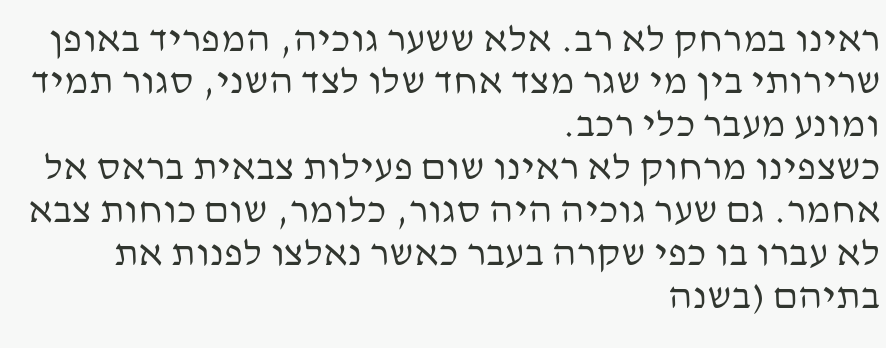ראינו במרחק לא רב. אלא ששער גוכיה, המפריד באופן שרירותי בין מי שגר מצד אחד שלו לצד השני, סגור תמיד ומונע מעבר כלי רכב.
כשצפינו מרחוק לא ראינו שום פעילות צבאית בראס אל אחמר. גם שער גוכיה היה סגור, כלומר, שום כוחות צבא לא עברו בו כפי שקרה בעבר כאשר נאלצו לפנות את בתיהם (בשנה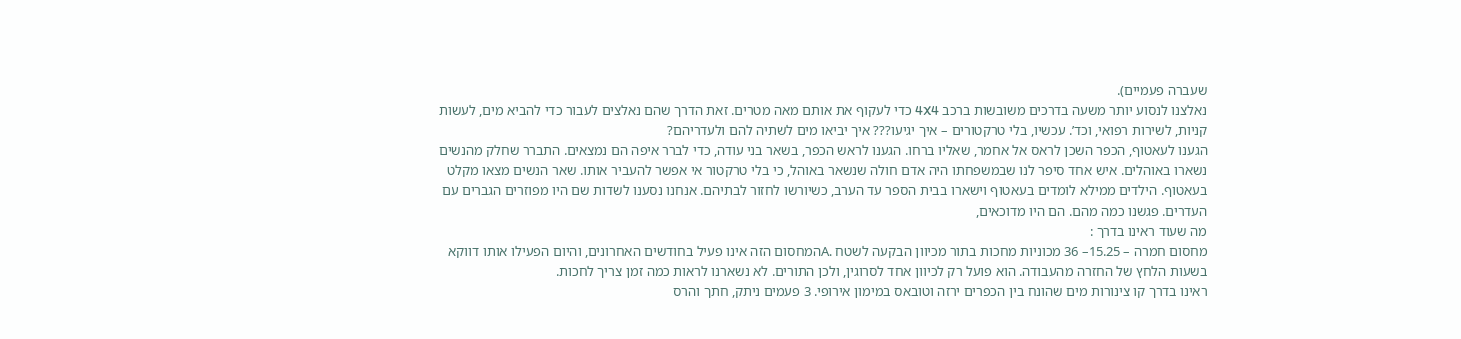שעברה פעמיים).
נאלצנו לנסוע יותר משעה בדרכים משובשות ברכב 4X4 כדי לעקוף את אותם מאה מטרים. זאת הדרך שהם נאלצים לעבור כדי להביא מים, לעשות קניות, לשירות רפואי, וכד’. עכשיו, בלי טרקטורים – איך יגיעו??? איך יביאו מים לשתיה להם ולעדריהם?
הגענו לעאטוף, הכפר השכן לראס אל אחמר, שאליו ברחו. הגענו לראש הכפר, בשאר בני עודה, כדי לברר איפה הם נמצאים. התברר שחלק מהנשים נשארו באוהלים. איש אחד סיפר לנו שבמשפחתו היה אדם חולה שנשאר באוהל, כי בלי טרקטור אי אפשר להעביר אותו. שאר הנשים מצאו מקלט בעאטוף. הילדים ממילא לומדים בעאטוף וישארו בבית הספר עד הערב, כשיורשו לחזור לבתיהם. אנחנו נסענו לשדות שם היו מפוזרים הגברים עם העדרים. פגשנו כמה מהם. הם היו מדוכאים,
מה שעוד ראינו בדרך :
מחסום חמרה – 15.25– 36 מכוניות מחכות בתור מכיוון הבקעה לשטח .Aהמחסום הזה אינו פעיל בחודשים האחרונים, והיום הפעילו אותו דווקא בשעות הלחץ של החזרה מהעבודה. הוא פועל רק לכיוון אחד לסרוגין, ולכן התורים. לא נשארנו לראות כמה זמן צריך לחכות.
ראינו בדרך קו צינורות מים שהונח בין הכפרים ירזה וטובאס במימון אירופי. 3 פעמים ניתק, חתך והרס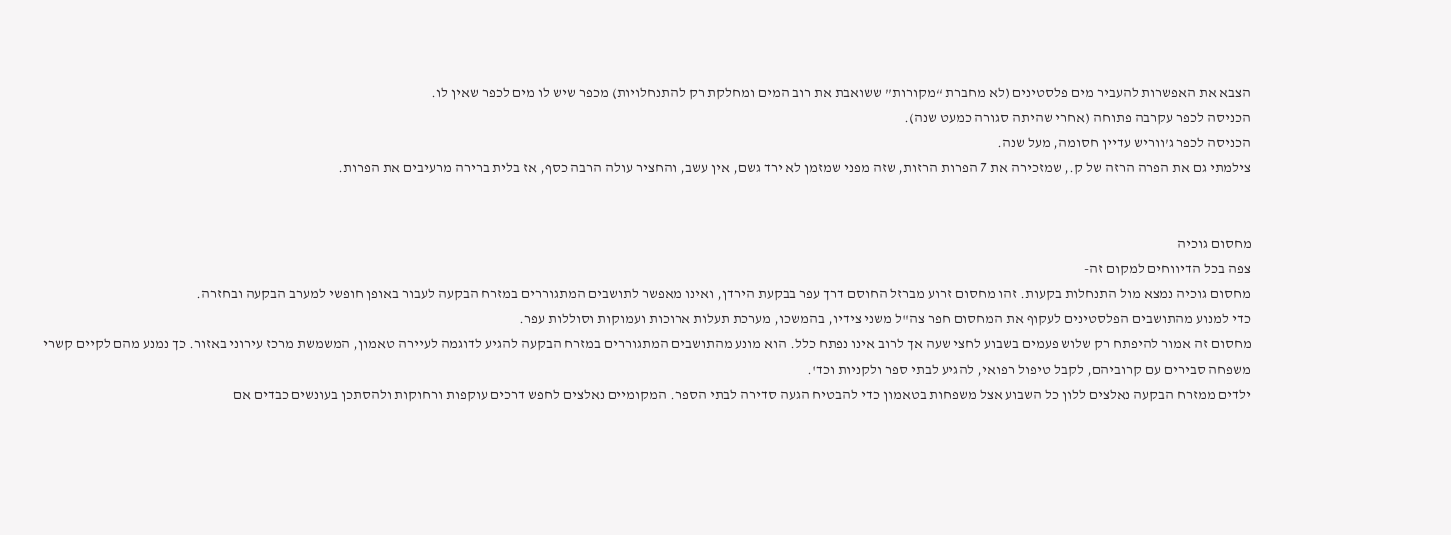הצבא את האפשרות להעביר מים פלסטינים (לא מחברת “מקורות” ששואבת את רוב המים ומחלקת רק להתנחלויות) מכפר שיש לו מים לכפר שאין לו.
הכניסה לכפר עקרבה פתוחה (אחרי שהיתה סגורה כמעט שנה).
הכניסה לכפר ג’ווריש עדיין חסומה, מעל שנה.
צילמתי גם את הפרה הרזה של ק., שמזכירה את 7 הפרות הרזות, שזה מפני שמזמן לא ירד גשם, אין עשב, והחציר עולה הרבה כסף, אז בלית ברירה מרעיבים את הפרות.


מחסום גוכיה
צפה בכל הדיווחים למקום זה-
מחסום גוכיה נמצא מול התנחלות בקעות. זהו מחסום זרוע מברזל החוסם דרך עפר בבקעת הירדן, ואינו מאפשר לתושבים המתגוררים במזרח הבקעה לעבור באופן חופשי למערב הבקעה ובחזרה.
כדי למנוע מהתושבים הפלסטינים לעקוף את המחסום חפר צה"ל משני צידיו, בהמשכו, מערכת תעלות ארוכות ועמוקות וסוללות עפר.
מחסום זה אמור להיפתח רק שלוש פעמים בשבוע לחצי שעה אך לרוב אינו נפתח כלל. הוא מונע מהתושבים המתגוררים במזרח הבקעה להגיע לדוגמה לעיירה טאמון, המשמשת מרכז עירוני באזור. כך נמנע מהם לקיים קשרי משפחה סבירים עם קרוביהם, לקבל טיפול רפואי, להגיע לבתי ספר ולקניות וכד'.
ילדים ממזרח הבקעה נאלצים ללון כל השבוע אצל משפחות בטאמון כדי להבטיח הגעה סדירה לבתי הספר. המקומיים נאלצים לחפש דרכים עוקפות ורחוקות ולהסתכן בעונשים כבדים אם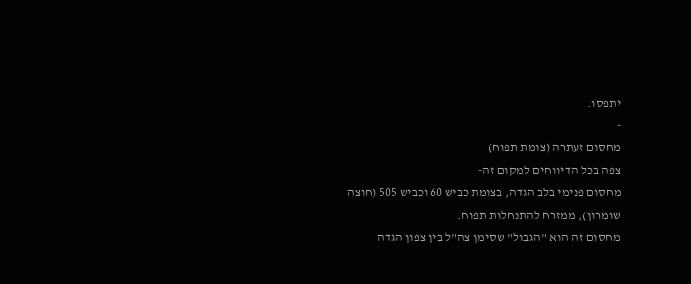יתפסו.
-
מחסום זעתרה (צומת תפוח)
צפה בכל הדיווחים למקום זה-
מחסום פנימי בלב הגדה, בצומת כביש 60 וכביש 505 (חוצה שומרון), ממזרח להתנחלות תפוח.
מחסום זה הוא "הגבול" שסימן צה"ל בין צפון הגדה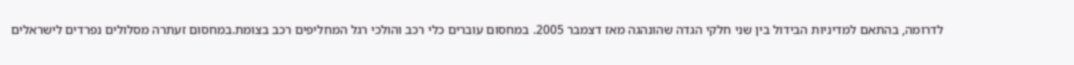לדרומה, בהתאם למדיניות הבידול בין שני חלקי הגדה שהונהגה מאז דצמבר 2005. במחסום עוברים כלי רכב והולכי רגל המחליפים רכב בצומת.במחסום זעתרה מסלולים נפרדים לישראלים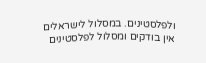ולפלסטינים. במסלול לישראלים אין בודקים ומסלול לפלסטינים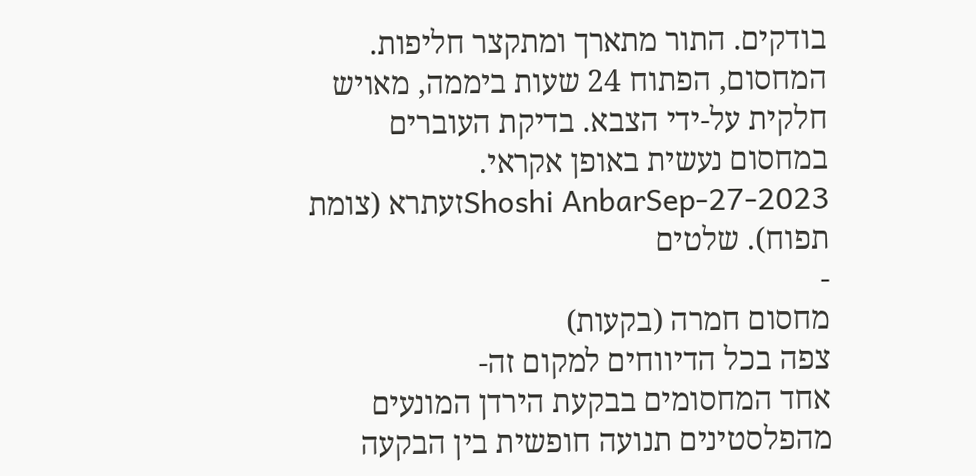בודקים. התור מתארך ומתקצר חליפות. המחסום, הפתוח 24 שעות ביממה, מאויש חלקית על-ידי הצבא. בדיקת העוברים במחסום נעשית באופן אקראי.
Shoshi AnbarSep-27-2023זעתרא (צומת תפוח). שלטים
-
מחסום חמרה (בקעות)
צפה בכל הדיווחים למקום זה-
אחד המחסומים בבקעת הירדן המונעים מהפלסטינים תנועה חופשית בין הבקעה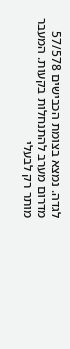לגדה. נמצא בצומת הכבישים 57/578 מדרום מערב להתנחלות בקעות. המעבר מותר רק לבעלי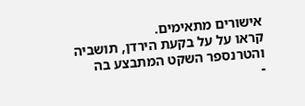אישורים מתאימים.
קראו על על בקעת הירדן, תושביה והטרנספר השקט המתבצע בה
-